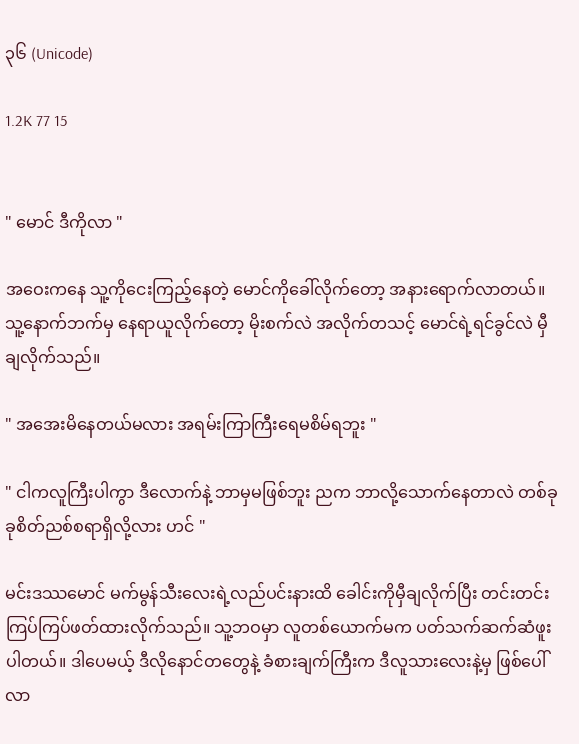၃၆ (Unicode)

1.2K 77 15


" မောင် ဒီကိုလာ "

အဝေးကနေ သူ့ကိုငေးကြည့်နေတဲ့ မောင်ကိုခေါ်လိုက်တော့ အနားရောက်လာတယ်။ သူ့နောက်ဘက်မှ နေရာယူလိုက်တော့ မိုးစက်လဲ အလိုက်တသင့် မောင်ရဲ့ရင်ခွင်လဲ မှီချလိုက်သည်။

" အအေးမိနေတယ်မလား အရမ်းကြာကြီးရေမစိမ်ရဘူး "

" ငါကလူကြီးပါကွာ ဒီလောက်နဲ့ ဘာမှမဖြစ်ဘူး ညက ဘာလို့သောက်နေတာလဲ တစ်ခုခုစိတ်ညစ်စရာရှိလို့လား ဟင် "

မင်းဒဿမောင် မက်မွန်သီးလေးရဲ့လည်ပင်းနားထိ ခေါင်းကိုမှီချလိုက်ပြီး တင်းတင်းကြပ်ကြပ်ဖတ်ထားလိုက်သည်။ သူ့ဘဝမှာ လူတစ်ယောက်မက ပတ်သက်ဆက်ဆံဖူးပါတယ်။ ဒါပေမယ့် ဒီလိုနောင်တတွေနဲ့ ခံစားချက်ကြီးက ဒီလူသားလေးနဲ့မှ ဖြစ်ပေါ်လာ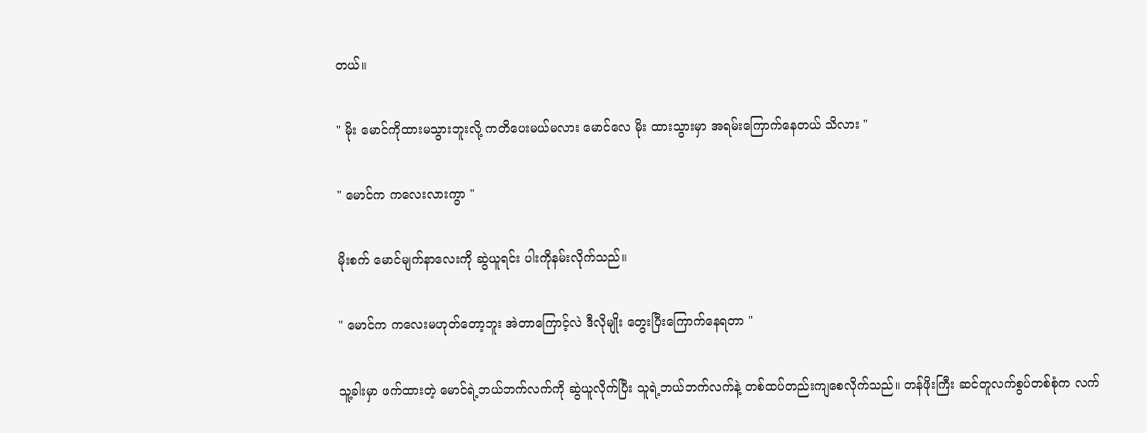တယ်။

" မိုး မောင်ကိုထားမသွားဘူးလို့ ကတိပေးမယ်မလား မောင်လေ မိုး ထားသွားမှာ အရမ်းကြောက်နေတယ် သိလား "

" မောင်က ကလေးလားကွာ "

မိုးစက် မောင်မျက်နာလေးကို ဆွဲယူရင်း ပါးကိုနမ်းလိုက်သည်။

" မောင်က ကလေးမဟုတ်တော့ဘူး အဲတာကြောင့်လဲ ဒီလိုမျိုး တွေးပြီးကြောက်နေရတာ "

သူ့ခါးမှာ ဖက်ထားတဲ့ မောင်ရဲ့ဘယ်ဘက်လက်ကို ဆွဲယူလိုက်ပြီး သူရဲ့ဘယ်ဘက်လက်နဲ့ တစ်ထပ်တည်းကျစေလိုက်သည်။ တန်ဖိုးကြီး ဆင်တူလက်စွပ်တစ်စုံက လက်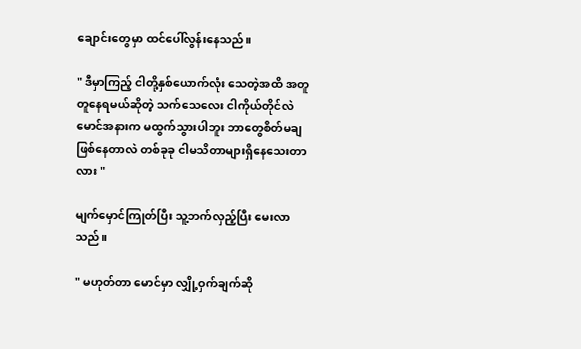ချောင်းတွေမှာ ထင်ပေါ်လွန်းနေသည်။

" ဒီမှာကြည့် ငါတို့နှစ်ယောက်လုံး သေတဲ့အထိ အတူတူနေရမယ်ဆိုတဲ့ သက်သေလေး ငါကိုယ်တိုင်လဲ မောင်အနားက မထွက်သွားပါဘူး ဘာတွေစိတ်မချဖြစ်နေတာလဲ တစ်ခုခု ငါမသိတာများရှိနေသေးတာလား "

မျက်မှောင်ကြုတ်ပြီး သူ့ဘက်လှည့်ပြီး မေးလာသည်။

" မဟုတ်တာ မောင်မှာ လျှို့ဝှက်ချက်ဆို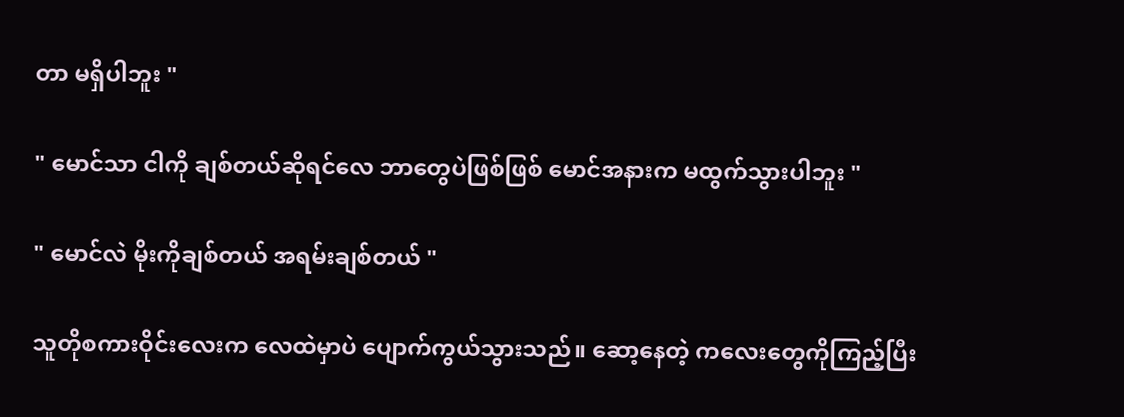တာ မရှိပါဘူး "

" မောင်သာ ငါကို ချစ်တယ်ဆိုရင်လေ ဘာတွေပဲဖြစ်ဖြစ် မောင်အနားက မထွက်သွားပါဘူး "

" မောင်လဲ မိုးကိုချစ်တယ် အရမ်းချစ်တယ် "

သူတိုစကားဝိုင်းလေးက လေထဲမှာပဲ ပျောက်ကွယ်သွားသည်။ ဆော့နေတဲ့ ကလေးတွေကိုကြည့်ပြီး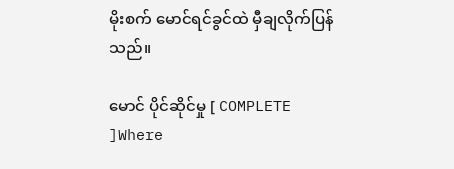မိုးစက် မောင်ရင်ခွင်ထဲ မှီချလိုက်ပြန်သည်။

မောင် ပိုင်ဆိုင်မှု [ COMPLETE ]Where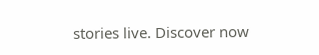stories live. Discover now